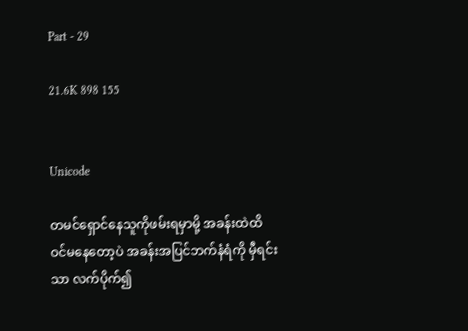Part - 29

21.6K 898 155


Unicode

တမင်ရှောင်နေသူကိုဖမ်းရမှာမို့ အခန်းထဲထိ
ဝင်မနေတော့ပဲ အခန်းအပြင်ဘက်နံရံကို မှီရင်းသာ လက်ပိုက်၍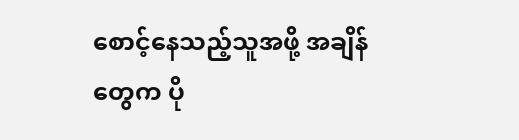စောင့်နေသည့်သူအဖို့ အချိန်တွေက ပို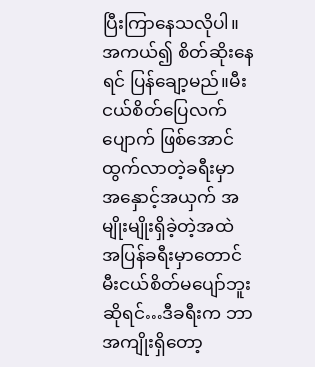ပြီးကြာနေသလိုပါ။အကယ်၍ စိတ်ဆိုးနေရင် ပြန်ချော့မည်။မီးငယ်စိတ်ပြေလက်ပျောက် ဖြစ်အောင် ထွက်လာတဲ့ခရီးမှာ အနှောင့်အယှက် အမျိုးမျိုးရှိခဲ့တဲ့အထဲ အပြန်ခရီးမှာတောင် မီးငယ်စိတ်မပျော်ဘူးဆိုရင်…ဒီခရီးက ဘာအကျိုးရှိတော့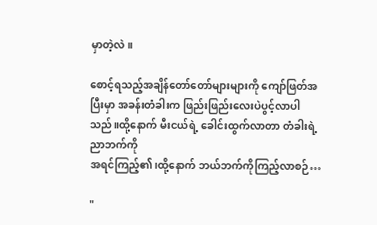မှာတဲ့လဲ။

စောင့်ရသည့်အချိန်တော်တော်များများကို ကျော်ဖြတ်အပြီးမှာ အခန်းတံခါးက ဖြည်းဖြည်းလေးပဲပွင့်လာပါသည်။ထို့နောက် မီးငယ်ရဲ့ ခေါင်းထွက်လာတာ တံခါးရဲ့ ညာဘက်ကို
အရင်ကြည့်၏၊ထို့နောက် ဘယ်ဘက်ကိုကြည့်လာစဉ်…

"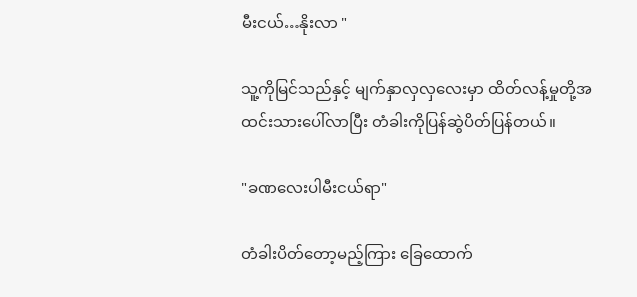မီးငယ်…နိုးလာ "

သူ့ကိုမြင်သည်နှင့် မျက်နှာလှလှလေးမှာ ထိတ်လန့်မှုတို့အထင်းသားပေါ်လာပြီး တံခါးကိုပြန်ဆွဲပိတ်ပြန်တယ်။

"ခဏလေးပါမီးငယ်ရာ"

တံခါးပိတ်တော့မည့်ကြား ခြေထောက်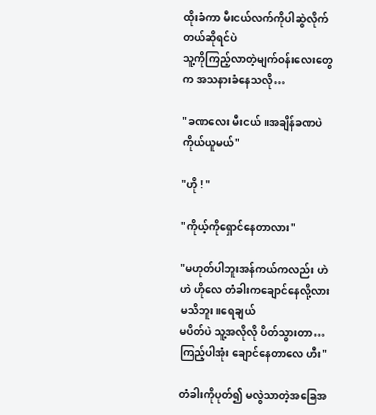ထိုးခံကာ မီးငယ်လက်ကိုပါဆွဲလိုက်တယ်ဆိုရင်ပဲ
သူ့ကိုကြည့်လာတဲ့မျက်ဝန်းလေးတွေက အသနားခံနေသလို…

"ခဏလေး မီးငယ်။အချိန်ခဏပဲကိုယ်ယူမယ်"

"ဟို ! "

"ကိုယ့်ကိုရှောင်နေတာလား"

"မဟုတ်ပါဘူးအန်ကယ်ကလည်း ဟဲ ဟဲ ဟိုလေ တံခါးကချောင်နေလို့လားမသိဘူး။ရေချယ်
မပိတ်ပဲ သူ့အလိုလို ပိတ်သွားတာ… ကြည့်ပါအုံး ချောင်နေတာလေ ဟီး"

တံခါးကိုပုတ်၍ မလွဲသာတဲ့အခြေအ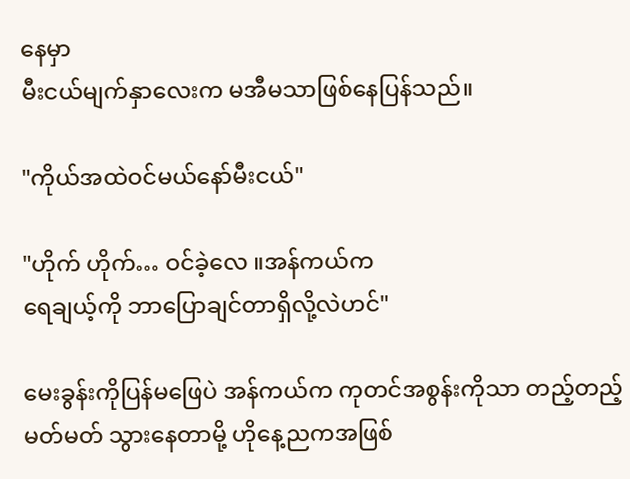နေမှာ
မီးငယ်မျက်နှာလေးက မအီမသာဖြစ်နေပြန်သည်။

"ကိုယ်အထဲဝင်မယ်နော်မီးငယ်"

"ဟိုက် ဟိုက်… ဝင်ခဲ့လေ ။အန်ကယ်က
ရေချယ့်ကို ဘာပြောချင်တာရှိလို့လဲဟင်"

မေးခွန်းကိုပြန်မဖြေပဲ အန်ကယ်က ကုတင်အစွန်းကိုသာ တည့်တည့်မတ်မတ် သွားနေတာမို့ ဟိုနေ့ညကအဖြစ်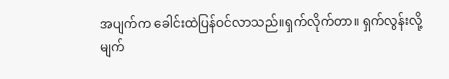အပျက်က ခေါင်းထဲပြန်ဝင်လာသည်။ရှက်လိုက်တာ။ ရှက်လွန်းလို့
မျက်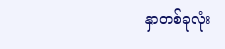နှာတစ်ခုလုံး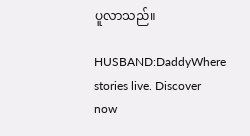ပူလာသည်။

HUSBAND:DaddyWhere stories live. Discover now